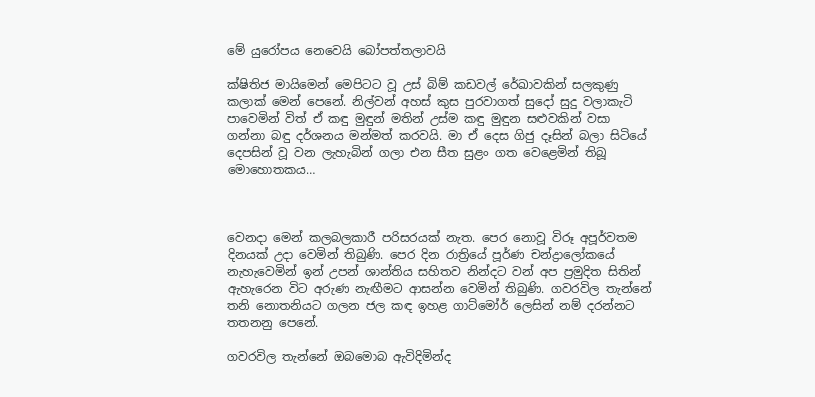මේ යුරෝපය නෙවෙයි බෝපත්තලාවයි

ක්ෂිතිජ මායිමෙන් මෙපිටට වූ උස් බිම් කඩවල් රේඛාවකින් සලකුණු කලාක් මෙන් පෙනේ. නිල්වන් අහස් කුස පුරවාගත් සුදෝ සුදු වලාකැටි පාවෙමින් විත් ඒ කඳු මුඳුන් මතින් උස්ම කඳු මුඳුන සළුවකින් වසා ගන්නා බඳු දර්ශනය මන්මත් කරවයි. මා ඒ දෙස ගිජු දෑසින් බලා සිටියේ දෙපසින් වූ වන ලැහැබින් ගලා එන සීත සුළං ගත වෙළෙමින් තිබූ මොහොතකය…



වෙනදා මෙන් කලබලකාරී පරිසරයක් නැත. පෙර නොවූ විරූ අපූර්වතම දිනයක් උදා වෙමින් තිබුණි. පෙර දින රාත්‍රියේ පූර්ණ චන්ද්‍රාලෝකයේ නැහැවෙමින් ඉන් උපන් ශාන්තිය සහිතව නින්දට වන් අප ප්‍රමුදිත සිතින් ඇහැරෙන විට අරුණ නැඟීමට ආසන්න වෙමින් තිබුණි. ගවරවිල තැන්නේ තනි නොතනියට ගලන ජල කඳ ඉහළ ගාට්මෝර් ලෙසින් නම් දරන්නට තතනනු පෙනේ.

ගවරවිල තැන්නේ ඔබමොබ ඇවිදිමින්ද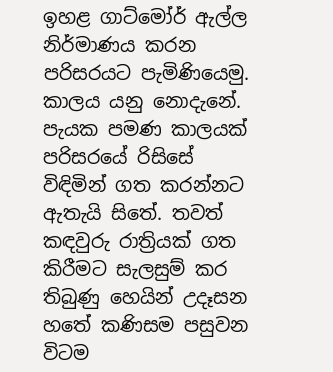ඉහළ ගාට්මෝර් ඇල්ල නිර්මාණය කරන පරිසරයට පැමිණියෙමු. කාලය යනු නොදැනේ. පැයක පමණ කාලයක් පරිසරයේ රිසිසේ විඳිමින් ගත කරන්නට ඇතැයි සිතේ. තවත් කඳවුරු රාත්‍රියක් ගත කිරීමට සැලසුම් කර තිබුණු හෙයින් උදෑසන හතේ කණිසම පසුවන විටම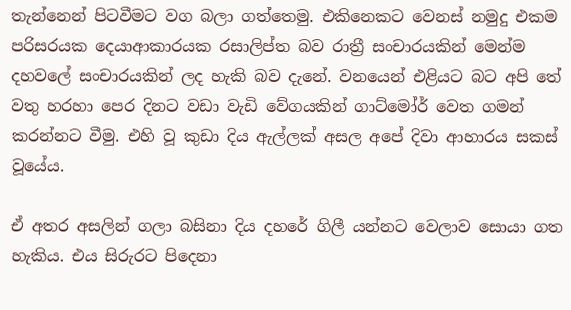තැන්නෙන් පිටවීමට වග බලා ගත්තෙමු. එකිනෙකට වෙනස් නමුදු එකම පරිසරයක දෙයාආකාරයක රසාලිප්ත බව රාත්‍රී සංචාරයකින් මෙන්ම දහවලේ සංචාරයකින් ලද හැකි බව දැනේ. වනයෙන් එළියට බට අපි තේ වතු හරහා පෙර දිනට වඩා වැඩි වේගයකින් ගාට්මෝර් වෙත ගමන් කරන්නට වීමු. එහි වූ කුඩා දිය ඇල්ලක් අසල අපේ දිවා ආහාරය සකස් වූයේය.

ඒ අතර අසලින් ගලා බසිනා දිය දහරේ ගිලී යන්නට වෙලාව සොයා ගත හැකිය. එය සිරුරට පිදෙනා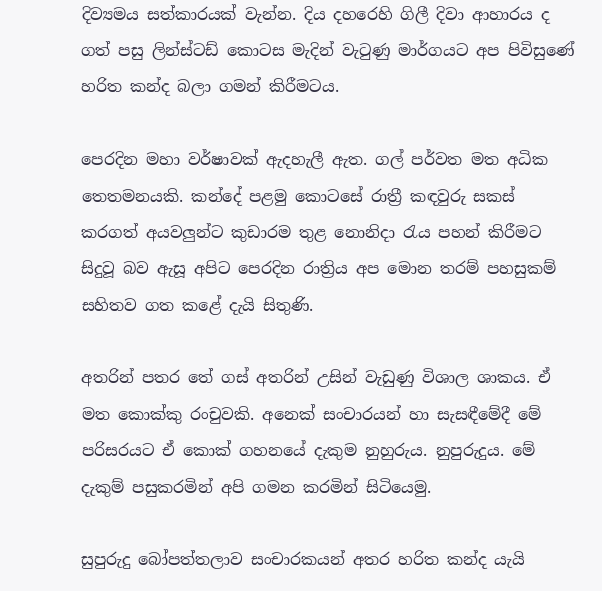දිව්‍යමය සත්කාරයක් වැන්න. දිය දහරෙහි ගිලී දිවා ආහාරය ද ගත් පසු ලින්ස්ටඩ් කොටස මැදින් වැටුණු මාර්ගයට අප පිවිසුණේ හරිත කන්ද බලා ගමන් කිරීමටය.

පෙරදින මහා වර්ෂාවක් ඇදහැලී ඇත. ගල් පර්වත මත අධික තෙතමනයකි. කන්දේ පළමු කොටසේ රාත්‍රී කඳවුරු සකස් කරගත් අයවලුන්ට කුඩාරම තුළ නොනිදා රැය පහන් කිරීමට සිදුවූ බව ඇසූ අපිට පෙරදින රාත්‍රිය අප මොන තරම් පහසුකම් සහිතව ගත කළේ දැයි සිතුණි.

අතරින් පතර තේ ගස් අතරින් උසින් වැඩුණු විශාල ශාකය. ඒ මත කොක්කු රංචුවකි. අනෙක් සංචාරයන් හා සැසඳීමේදී මේ පරිසරයට ඒ කොක් ගහනයේ දැකුම නුහුරුය. නුපුරුදුය. මේ දැකුම් පසුකරමින් අපි ගමන කරමින් සිටියෙමු.

සුපුරුදු බෝපත්තලාව සංචාරකයන් අතර හරිත කන්ද යැයි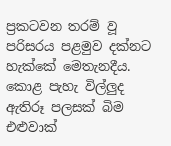ප්‍රකටවන තරම් වූ පරිසරය පළමුව දක්නට හැක්කේ මෙතැනදීය. කොළ පැහැ විල්ලුද ඇතිරූ පලසක් බිම එළුවාක්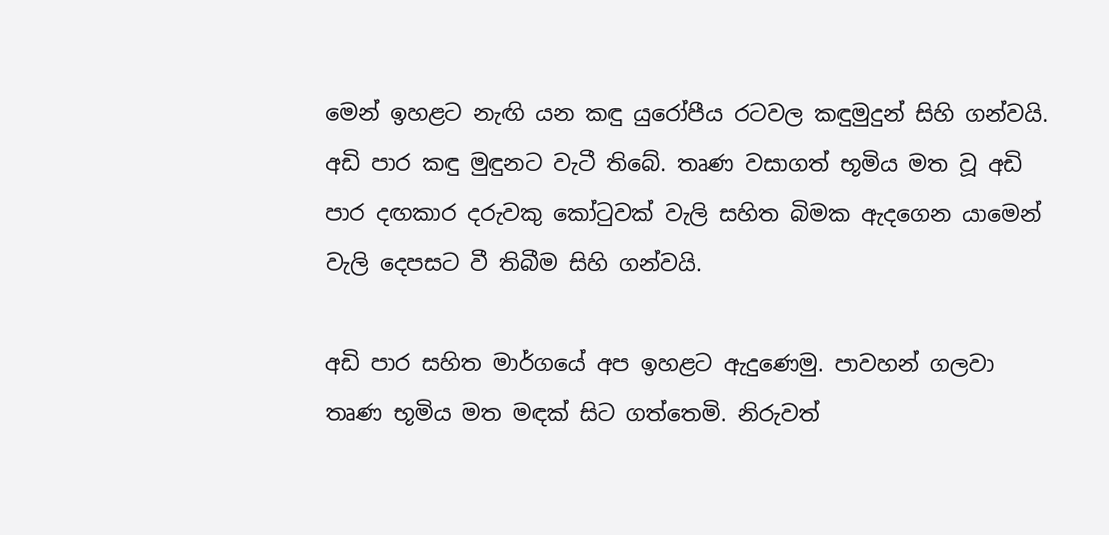මෙන් ඉහළට නැඟි යන කඳු යුරෝපීය රටවල කඳුමුදුන් සිහි ගන්වයි. අඩි පාර කඳු මුඳුනට වැටී තිබේ. තෘණ වසාගත් භූමිය මත වූ අඩි පාර දඟකාර දරුවකු කෝටුවක් වැලි සහිත බිමක ඇදගෙන යාමෙන් වැලි දෙපසට වී තිබීම සිහි ගන්වයි.

අඩි පාර සහිත මාර්ගයේ අප ඉහළට ඇදුණෙමු. පාවහන් ගලවා තෘණ භූමිය මත මඳක් සිට ගත්තෙමි. නිරුවත්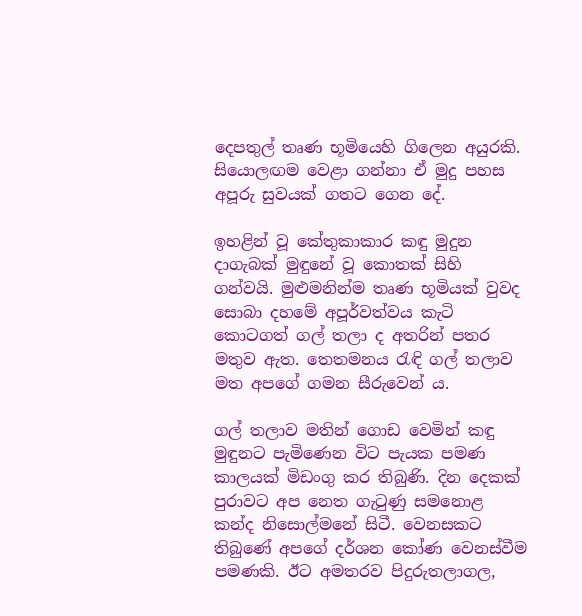දෙපතුල් තෘණ භූමියෙහි ගිලෙන අයුරකි. සියොලඟම වෙළා ගන්නා ඒ මුදු පහස අපූරු සුවයක් ගතට ගෙන දේ.

ඉහළින් වූ කේතුකාකාර කඳු මුදුන දාගැබක් මුඳුනේ වූ කොතක් සිහි ගන්වයි. මුළුමනින්ම තෘණ භූමියක් වුවද සොබා දහමේ අපූර්වත්වය කැටි කොටගත් ගල් තලා ද අතරින් පතර මතුව ඇත. තෙතමනය රැඳි ගල් තලාව මත අපගේ ගමන සීරුවෙන් ය.

ගල් තලාව මතින් ගොඩ වෙමින් කඳු මුඳුනට පැමිණෙන විට පැයක පමණ කාලයක් මිඩංගු කර තිබුණි. දින දෙකක් පුරාවට අප නෙත ගැටුණු සමනොළ කන්ද නිසොල්මනේ සිටී. වෙනසකට තිබුණේ අපගේ දර්ශන කෝණ වෙනස්වීම පමණකි. ඊට අමතරව පිදුරුතලාගල,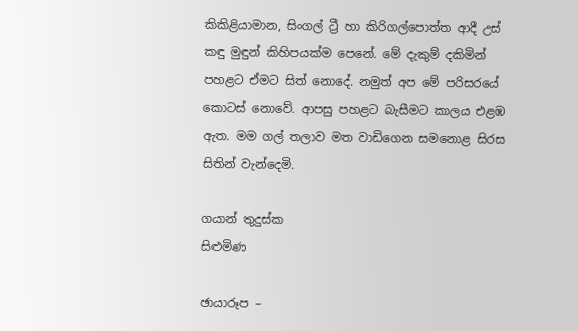කිකිළියාමාන, සිංගල් ට්‍රී හා කිරිගල්පොත්ත ආදී උස් කඳු මුඳුන් කිහිපයක්ම පෙනේ. මේ දැකුම් දකිමින් පහළට ඒමට සිත් නොදේ. නමුත් අප මේ පරිසරයේ කොටස් නොවේ. ආපසු පහළට බැසීමට කාලය එළඹ ඇත. මම ගල් තලාව මත වාඩිගෙන සමනොළ සිරස සිතින් වැන්දෙමි.

ගයාන් තුදුස්ක
සිළුමිණ

ඡායාරූප –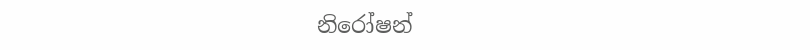නිරෝෂන්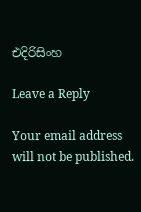එදිරිසිංහ

Leave a Reply

Your email address will not be published.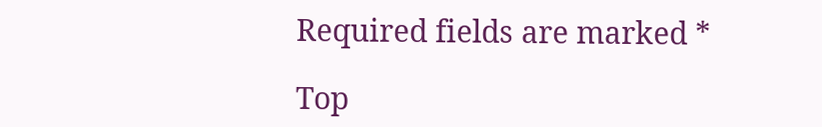Required fields are marked *

Top